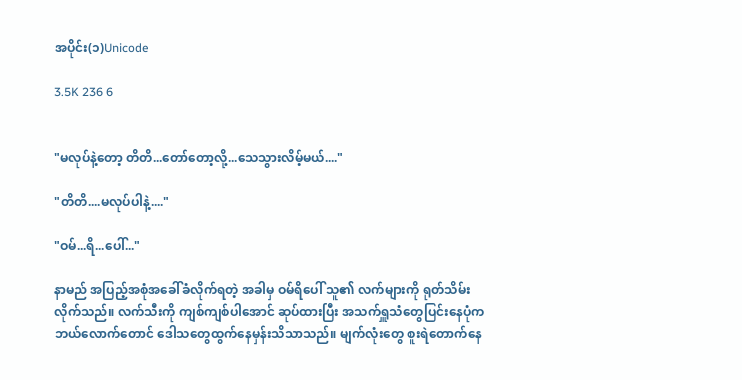အပိုင်း(၁)Unicode

3.5K 236 6


"မလုပ်နဲ့တော့ တိတိ...တော်တော့လို့...သေသွားလိမ့်မယ်...."

"တိတိ....မလုပ်ပါနဲ့...."

"ဝမ်...ရိ...ပေါ်..."

နာမည် အပြည့်အစုံအခေါ်ခံလိုက်ရတဲ့ အခါမှ ဝမ်ရိပေါ် သူ၏ လက်များကို ရုတ်သိမ်းလိုက်သည်။ လက်သီးကို ကျစ်ကျစ်ပါအောင် ဆုပ်ထားပြီး အသက်ရှူသံတွေပြင်းနေပုံက ဘယ်လောက်တောင် ဒေါသတွေထွက်နေမှန်းသိသာသည်။ မျက်လုံးတွေ စူးရဲတောက်နေ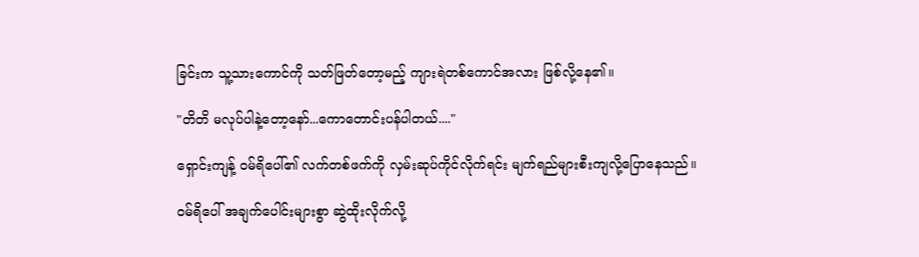ခြင်းက သူ့သားကောင်ကို သတ်ဖြတ်တော့မည့် ကျားရဲတစ်ကောင်အလား ဖြစ်လို့နေ၏။

"တိတိ မလုပ်ပါနဲ့တော့နော်...ကောတောင်းပန်ပါတယ်...."

ရှောင်းကျန့် ဝမ်ရိပေါ်၏ လက်တစ်ဖက်ကို လှမ်းဆုပ်ကိုင်လိုက်ရင်း မျက်ရည်များစီးကျလို့ပြောနေသည်။

ဝမ်ရိပေါ် အချက်ပေါင်းများစွာ ဆွဲထိုးလိုက်လို့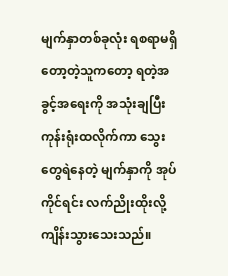မျက်နှာတစ်ခုလုံး ရစရာမရှိတော့တဲ့သူကတော့ ရတဲ့အခွင့်အရေးကို အသုံးချပြီး ကုန်းရုံးထလိုက်ကာ သွေးတွေရဲနေတဲ့ မျက်နှာကို အုပ်ကိုင်ရင်း လက်ညိုးထိုးလို့ ကျိန်းသွားသေးသည်။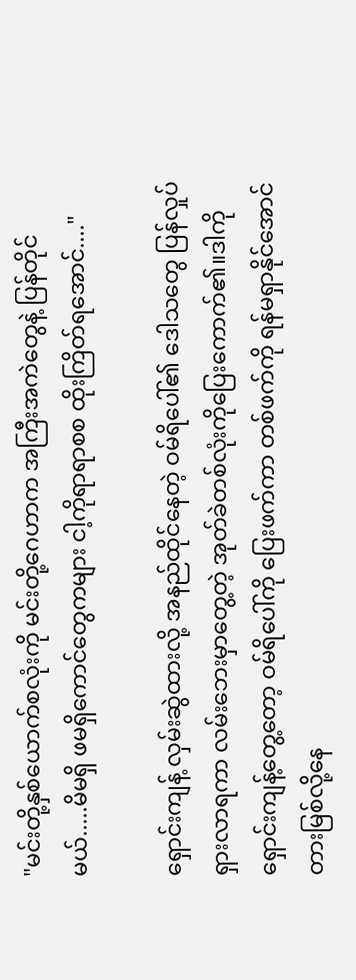"မင်းတို့နှစ်ယောက်စလုံးကို မင်းတို့ဂေဟာက အကြီးအကဲတွေနဲ့ ပြန်တိုင်မယ်.....မိမရှိ ဖမရှိကောင်တွေကများ ငါ့ကိုရာရာစစ ထိုးကြိတ်ရအောင်...."

ရှောင်းကျန့် လှမ်းဆွဲထားလို့ အနည်ထိုင်နေတဲ့ ဝမ်ရိပေါ်၏ ဒေါသတွေ ပြန်လှုပ်ရှားလာရကာ လမ်းဘေးမှာတွေ့တဲ့ အုတ်ခဲတစ်လုံးကိုပြေးကောက်၏။ဒါကို ရှောင်းကျန့်တွေ့တော့ ဝမ်ရိပေါ်ကို ပြေးဖက်ကာ တစ်ဖက်ကို ရန်မရှာနိုင်အောင် တားမြစ်လို့နေ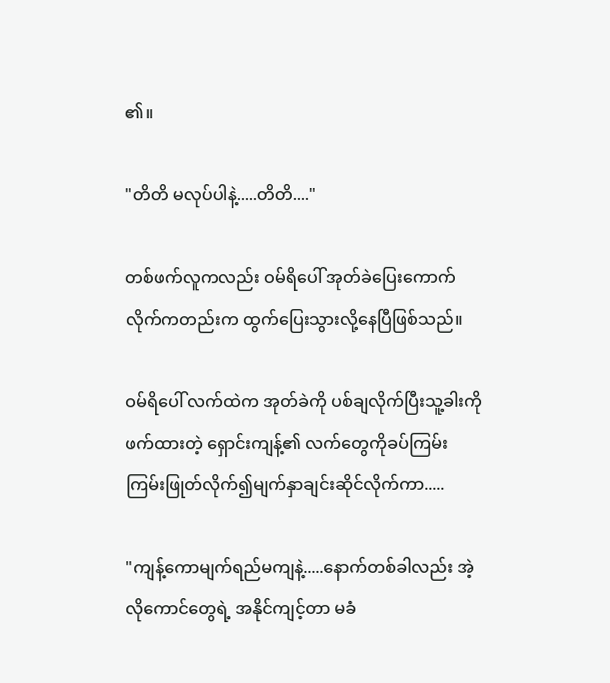၏။

"တိတိ မလုပ်ပါနဲ့.....တိတိ...."

တစ်ဖက်လူကလည်း ဝမ်ရိပေါ် အုတ်ခဲပြေးကောက်လိုက်ကတည်းက ထွက်ပြေးသွားလို့နေပြီဖြစ်သည်။

ဝမ်ရိပေါ် လက်ထဲက အုတ်ခဲကို ပစ်ချလိုက်ပြီးသူ့ခါးကို ဖက်ထားတဲ့ ရှောင်းကျန့်၏ လက်တွေကိုခပ်ကြမ်းကြမ်းဖြုတ်လိုက်၍မျက်နှာချင်းဆိုင်လိုက်ကာ.....

"ကျန့်ကောမျက်ရည်မကျနဲ့.....နောက်တစ်ခါလည်း အဲ့လိုကောင်တွေရဲ့ အနိုင်ကျင့်တာ မခံ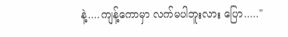နဲ့....ကျန့်ကောမှာ လက်မပါဘူးလား ပြော....."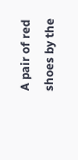A pair of red shoes by the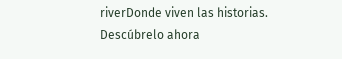riverDonde viven las historias. Descúbrelo ahora